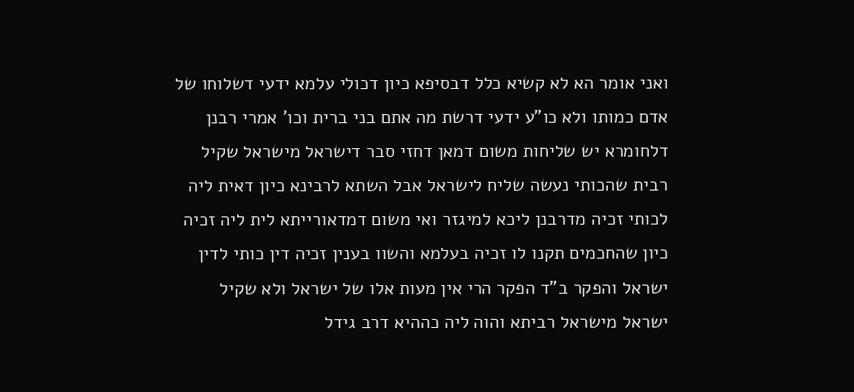ואני אומר הא לא קשיא כלל דבסיפא כיון דכולי עלמא ידעי דשלוחו של אדם כמותו ולא כו"ע ידעי דרשת מה אתם בני ברית וכו' אמרי רבנן דלחומרא יש שליחות משום דמאן דחזי סבר דישראל מישראל שקיל רבית שהכותי נעשה שליח לישראל אבל השתא לרבינא כיון דאית ליה לכותי זכיה מדרבנן ליכא למיגזר ואי משום דמדאורייתא לית ליה זכיה כיון שהחכמים תקנו לו זכיה בעלמא והשוו בענין זכיה דין כותי לדין ישראל והפקר ב"ד הפקר הרי אין מעות אלו של ישראל ולא שקיל ישראל מישראל רביתא והוה ליה כההיא דרב גידל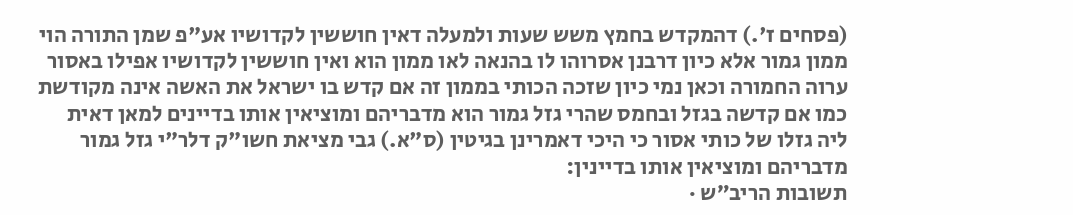(פסחים ז'.) דהמקדש בחמץ משש שעות ולמעלה דאין חוששין לקדושיו אע"פ שמן התורה הוי ממון גמור אלא כיון דרבנן אסרוהו לו בהנאה לאו ממון הוא ואין חוששין לקדושיו אפילו באסור ערוה החמורה וכאן נמי כיון שזכה הכותי בממון זה אם קדש בו ישראל את האשה אינה מקודשת כמו אם קדשה בגזל ובחמס שהרי גזל גמור הוא מדבריהם ומוציאין אותו בדיינים למאן דאית ליה גזלו של כותי אסור כי היכי דאמרינן בגיטין (ס"א.) גבי מציאת חשו"ק דלר"י גזל גמור מדבריהם ומוציאין אותו בדיינין:
תשובות הריב״ש ·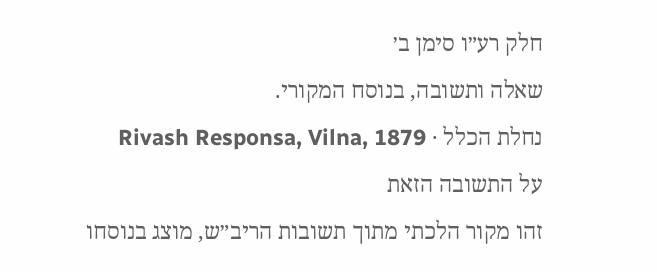חלק רע״ו סימן ב׳
שאלה ותשובה, בנוסח המקורי.
נחלת הכלל · Rivash Responsa, Vilna, 1879
על התשובה הזאת
זהו מקור הלכתי מתוך תשובות הריב״ש, מוצג בנוסחו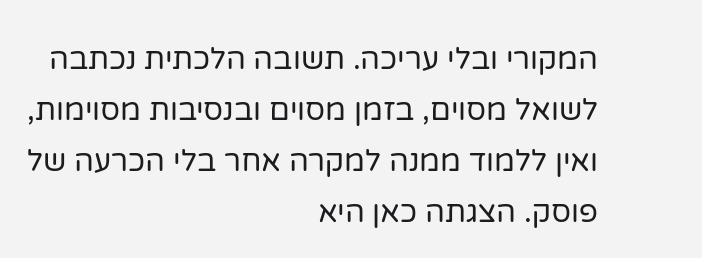המקורי ובלי עריכה. תשובה הלכתית נכתבה לשואל מסוים, בזמן מסוים ובנסיבות מסוימות, ואין ללמוד ממנה למקרה אחר בלי הכרעה של פוסק. הצגתה כאן היא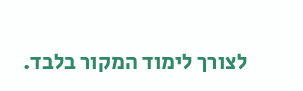לצורך לימוד המקור בלבד.